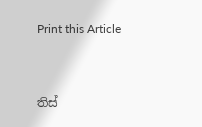Print this Article


තිස්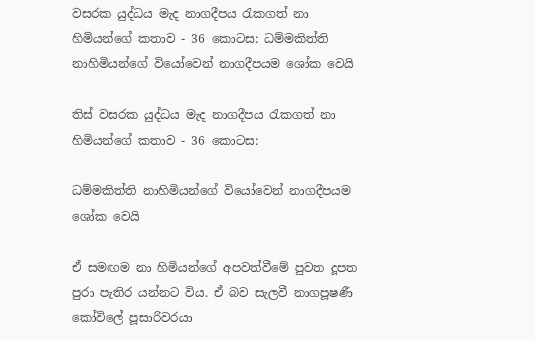වසරක යුද්ධය මැද නාගදීපය රැකගත් නා හිමියන්ගේ කතාව - 36 කොටස: ධම්මකිත්ති නාහිමියන්ගේ වියෝවෙන් නාගදීපයම ශෝක වෙයි

තිස් වසරක යුද්ධය මැද නාගදීපය රැකගත් නා හිමියන්ගේ කතාව - 36 කොටස:

ධම්මකිත්ති නාහිමියන්ගේ වියෝවෙන් නාගදීපයම ශෝක වෙයි

ඒ සමඟම නා හිමියන්ගේ අපවත්වීමේ පුවත දූපත පුරා පැතිර යන්නට විය. ඒ බව සැලවී නාගපූෂණී කෝවිලේ පූසාරිවරයා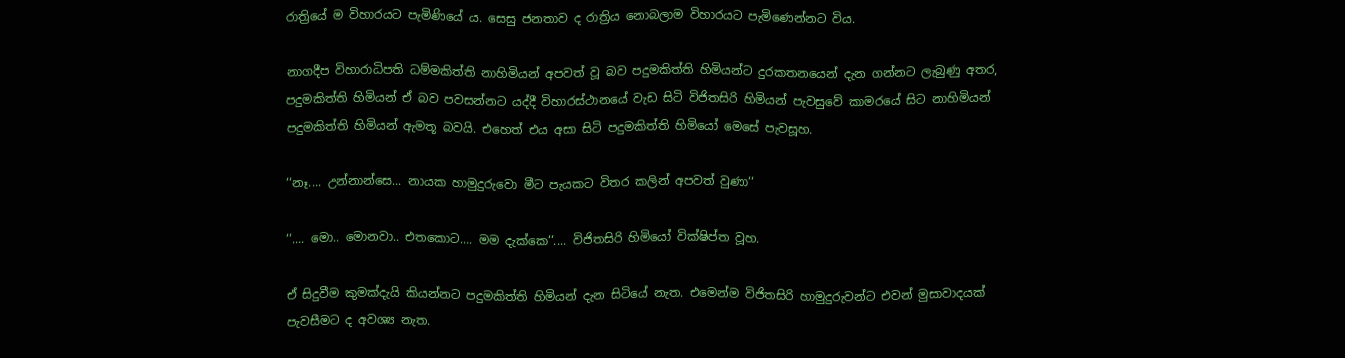රාත්‍රියේ ම විහාරයට පැමිණියේ ය. සෙසු ජනතාව ද රාත්‍රිය නොබලාම විහාරයට පැමිණෙන්නට විය.

නාගදීප විහාරාධිපති ධම්මකිත්ති නාහිමියන් අපවත් වූ බව පදුමකිත්ති හිමියන්ට දුරකතනයෙන් දැන ගන්නට ලැබුණු අතර, පදුමකිත්ති හිමියන් ඒ බව පවසන්නට යද්දී විහාරස්ථානයේ වැඩ සිටි විජිතසිරි හිමියන් පැවසුවේ කාමරයේ සිට නාහිමියන් පදුමකිත්ති හිමියන් ඇමතූ බවයි. එහෙත් එය අසා සිටි පදුමකිත්ති හිමියෝ මෙසේ පැවසූහ.

‘‘නෑ.... උන්නාන්සෙ... නායක හාමුදුරුවො මීට පැයකට විතර කලින් අපවත් වුණා‘‘

‘‘.... මො.. මොනවා.. එතකොට.... මම දැක්කෙ‘‘.... විජිතසිරි හිමියෝ වික්ෂිප්ත වූහ.

ඒ සිදුවීම කුමක්දැයි කියන්නට පදුමකිත්ති හිමියන් දැන සිටියේ නැත. එමෙන්ම විජිතසිරි හාමුදුරුවන්ට එවන් මුසාවාදයක් පැවසීමට ද අවශ්‍ය නැත.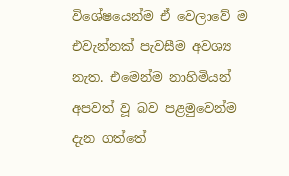විශේෂයෙන්ම ඒ වෙලාවේ ම එවැන්නක් පැවසීම අවශ්‍ය නැත. එමෙන්ම නාහිමියන් අපවත් වූ බව පළමුවෙන්ම දැන ගත්තේ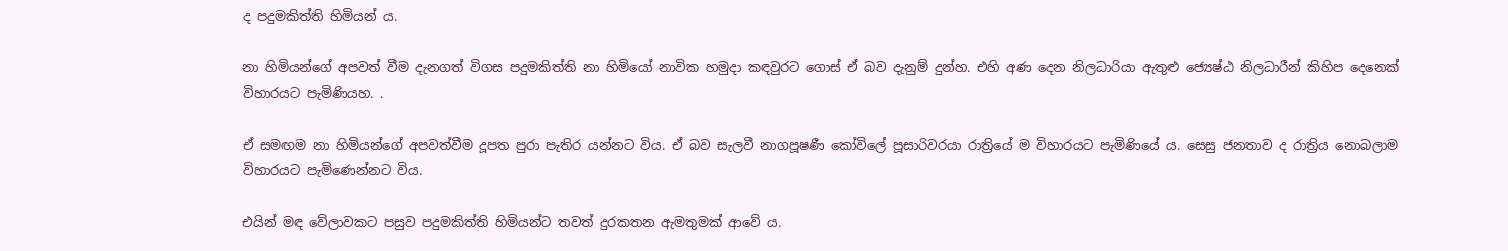ද පදුමකිත්ති හිමියන් ය.

නා හිමියන්ගේ අපවත් වීම දැනගත් විගස පදුමකිත්ති නා හිමියෝ නාවික හමුදා කඳවුරට ගොස් ඒ බව දැනුම් දුන්හ. එහි අණ දෙන නිලධාරියා ඇතුළු ජ්‍යෙෂ්ඨ නිලධාරීන් කිහිප දෙනෙක් විහාරයට පැමිණියහ. .

ඒ සමඟම නා හිමියන්ගේ අපවත්වීම දූපත පුරා පැතිර යන්නට විය. ඒ බව සැලවී නාගපූෂණී කෝවිලේ පූසාරිවරයා රාත්‍රියේ ම විහාරයට පැමිණියේ ය. සෙසු ජනතාව ද රාත්‍රිය නොබලාම විහාරයට පැමිණෙන්නට විය.

එයින් මඳ වේලාවකට පසුව පදුමකිත්ති හිමියන්ට තවත් දුරකතන ඇමතුමක් ආවේ ය.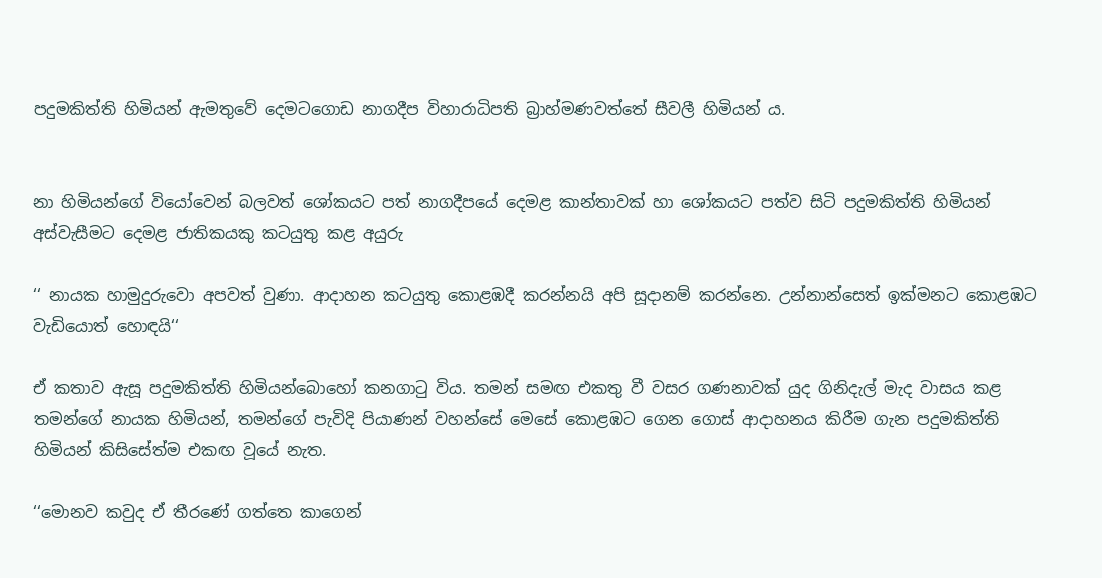පදුමකිත්ති හිමියන් ඇමතුවේ දෙමටගොඩ නාගදීප විහාරාධිපති බ්‍රාහ්මණවත්තේ සීවලී හිමියන් ය.


නා හිමියන්ගේ වියෝවෙන් බලවත් ශෝකයට පත් නාගදීපයේ දෙමළ කාන්තාවක් හා ශෝකයට පත්ව සිටි පදුමකිත්ති හිමියන් අස්වැසීමට දෙමළ ජාතිකයකු කටයුතු කළ අයුරු

‘‘ නායක හාමුදුරුවො අපවත් වුණා. ආදාහන කටයුතු කොළඹදී කරන්නයි අපි සූදානම් කරන්නෙ. උන්නාන්සෙත් ඉක්මනට කොළඹට වැඩියොත් හොඳයි‘‘

ඒ කතාව ඇසූ පදුමකිත්ති හිමියන්බොහෝ කනගාටු විය. තමන් සමඟ එකතු වී වසර ගණනාවක් යුද ගිනිදැල් මැද වාසය කළ තමන්ගේ නායක හිමියන්, තමන්ගේ පැවිදි පියාණන් වහන්සේ මෙසේ කොළඹට ගෙන ගොස් ආදාහනය කිරීම ගැන පදුමකිත්ති හිමියන් කිසිසේත්ම එකඟ වූයේ නැත.

‘‘මොනව කවුද ඒ තීරණේ ගත්තෙ කාගෙන්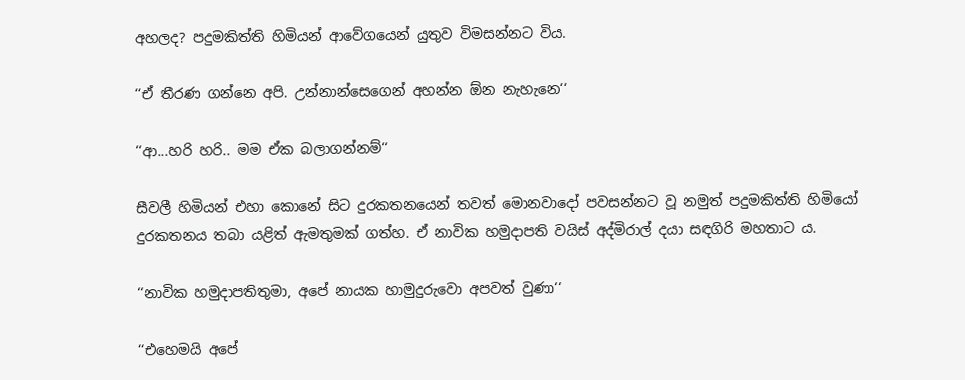අහලද? පදුමකිත්ති හිමියන් ආවේගයෙන් යුතුව විමසන්නට විය.

‘‘ඒ තීරණ ගන්නෙ අපි. උන්නාන්සෙගෙන් අහන්න ඕන නැහැනෙ‘‘

‘‘ආ...හරි හරි.. මම ඒක බලාගන්නම්‘‘

සීවලී හිමියන් එහා කොනේ සිට දුරකතනයෙන් තවත් මොනවාදෝ පවසන්නට වූ නමුත් පදුමකිත්ති හිමියෝ දුරකතනය තබා යළිත් ඇමතුමක් ගත්හ. ඒ නාවික හමුදාපති වයිස් අද්මිරාල් දයා සඳගිරි මහතාට ය.

‘‘නාවික හමුදාපතිතුමා, අපේ නායක හාමුදුරුවො අපවත් වුණා‘‘

‘‘එහෙමයි අපේ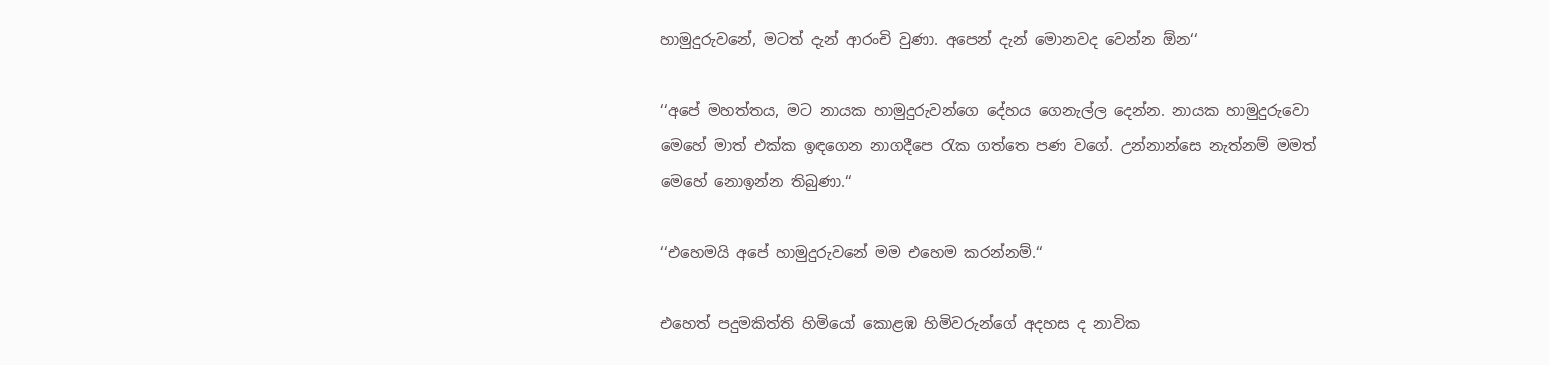හාමුදුරුවනේ, මටත් දැන් ආරංචි වුණා. අපෙන් දැන් මොනවද වෙන්න ඕන‘‘

‘‘අපේ මහත්තය, මට නායක හාමුදුරුවන්ගෙ දේහය ගෙනැල්ල දෙන්න. නායක හාමුදුරුවො මෙහේ මාත් එක්ක ඉඳගෙන නාගදීපෙ රැක ගත්තෙ පණ වගේ. උන්නාන්සෙ නැත්නම් මමත් මෙහේ නොඉන්න තිබුණා.‘‘

‘‘එහෙමයි අපේ හාමුදුරුවනේ මම එහෙම කරන්නම්.‘‘

එහෙත් පදුමකිත්ති හිමියෝ කොළඹ හිමිවරුන්ගේ අදහස ද නාවික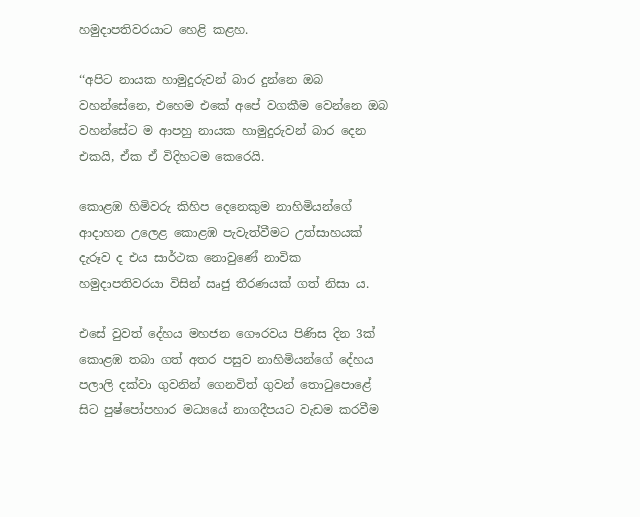හමුදාපතිවරයාට හෙළි කළහ.

‘‘අපිට නායක හාමුදුරුවන් බාර දුන්නෙ ඔබ වහන්සේනෙ, එහෙම එකේ අපේ වගකීම වෙන්නෙ ඔබ වහන්සේට ම ආපහු නායක හාමුදුරුවන් බාර දෙන එකයි, ඒක ඒ විදිහටම කෙරෙයි.

කොළඹ හිමිවරු කිහිප දෙනෙකුම නාහිමියන්ගේ ආදාහන උලෙළ කොළඹ පැවැත්වීමට උත්සාහයක් දැරූව ද එය සාර්ථක නොවුණේ නාවික හමුදාපතිවරයා විසින් ඍජු තීරණයක් ගත් නිසා ය.

එසේ වුවත් දේහය මහජන ගෞරවය පිණිස දින 3ක් කොළඹ තබා ගත් අතර පසුව නාහිමියන්ගේ දේහය පලාලි දක්වා ගුවනින් ගෙනවිත් ගුවන් තොටුපොළේ සිට පුෂ්පෝපහාර මධ්‍යයේ නාගදීපයට වැඩම කරවීම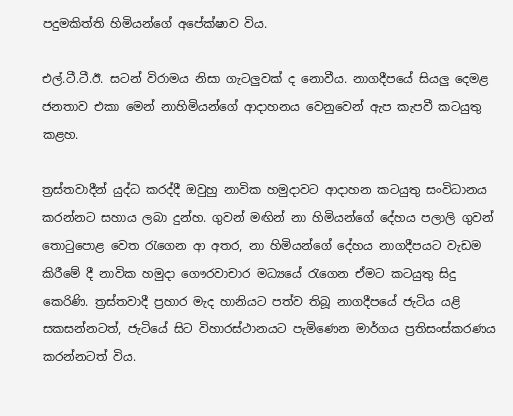පදුමකිත්ති හිමියන්ගේ අපේක්ෂාව විය.

එල්.ටී.ටී.ඊ. සටන් විරාමය නිසා ගැටලුවක් ද නොවීය. නාගදීපයේ සියලු දෙමළ ජනතාව එකා මෙන් නාහිමියන්ගේ ආදාහනය වෙනුවෙන් ඇප කැපවී කටයුතු කළහ.

ත්‍රස්තවාදීන් යුද්ධ කරද්දී ඔවුහු නාවික හමුදාවට ආදාහන කටයුතු සංවිධානය කරන්නට සහාය ලබා දුන්හ. ගුවන් මඟින් නා හිමියන්ගේ දේහය පලාලි ගුවන් තොටුපොළ වෙත රැගෙන ආ අතර, නා හිමියන්ගේ දේහය නාගදීපයට වැඩම කිරීමේ දී නාවික හමුදා ගෞරවාචාර මධ්‍යයේ රැගෙන ඒමට කටයුතු සිදු කෙරිණි. ත්‍රස්තවාදී ප්‍රහාර මැද හානියට පත්ව තිබූ නාගදීපයේ ජැටිය යළි සකසන්නටත්, ජැටියේ සිට විහාරස්ථානයට පැමිණෙන මාර්ගය ප්‍රතිසංස්කරණය කරන්නටත් විය.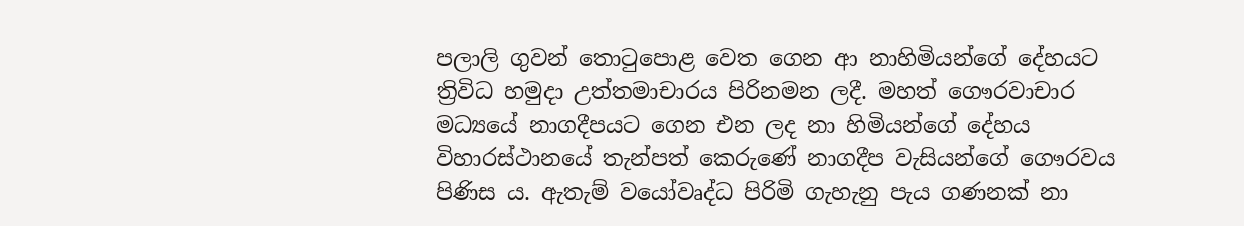පලාලි ගුවන් තොටුපොළ වෙත ගෙන ආ නාහිමියන්ගේ දේහයට ත්‍රිවිධ හමුදා උත්තමාචාරය පිරිනමන ලදී. මහත් ගෞරවාචාර මධ්‍යයේ නාගදීපයට ගෙන එන ලද නා හිමියන්ගේ දේහය විහාරස්ථානයේ තැන්පත් කෙරුණේ නාගදීප වැසියන්ගේ ගෞරවය පිණිස ය. ඇතැම් වයෝවෘද්ධ පිරිමි ගැහැනු පැය ගණනක් නා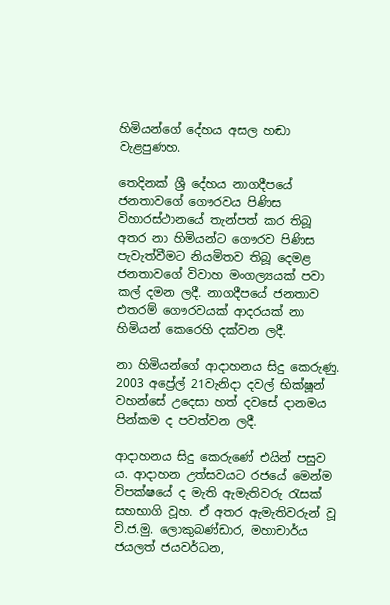හිමියන්ගේ දේහය අසල හඬා වැළපුණහ.

තෙදිනක් ශ්‍රී දේහය නාගදීපයේ ජනතාවගේ ගෞරවය පිණිස විහාරස්ථානයේ තැන්පත් කර තිබූ අතර නා හිමියන්ට ගෞරව පිණිස පැවැත්වීමට නියමිතව තිබූ දෙමළ ජනතාවගේ විවාහ මංගල්‍යයක් පවා කල් දමන ලදී. නාගදීපයේ ජනතාව එතරම් ගෞරවයක් ආදරයක් නා හිමියන් කෙරෙහි දක්වන ලදී.

නා හිමියන්ගේ ආදාහනය සිදු කෙරුණු. 2003 අප්‍රේල් 21වැනිදා දවල් භික්ෂූන් වහන්සේ උදෙසා හත් දවසේ දානමය පින්කම ද පවත්වන ලදී.

ආදාහනය සිදු කෙරුණේ එයින් පසුව ය. ආදාහන උත්සවයට රජයේ මෙන්ම විපක්ෂයේ ද මැති ඇමැතිවරු රැසක් සහභාගි වූහ. ඒ අතර ඇමැතිවරුන් වූ වි.ජ.මු. ලොකුබණ්ඩාර, මහාචාර්ය ජයලත් ජයවර්ධන,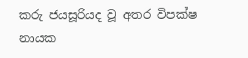කරු ජයසූරියද වූ අතර විපක්ෂ නායක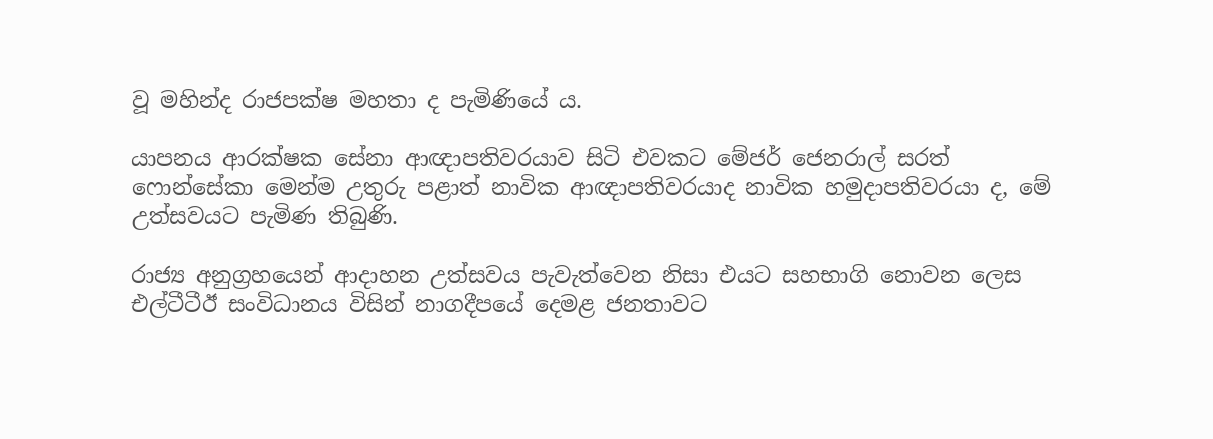වූ මහින්ද රාජපක්ෂ මහතා ද පැමිණියේ ය.

යාපනය ආරක්ෂක සේනා ආඥාපතිවරයාව සිටි එවකට මේජර් ජෙනරාල් සරත් ෆොන්සේකා මෙන්ම උතුරු පළාත් නාවික ආඥාපතිවරයාද නාවික හමුදාපතිවරයා ද, මේ උත්සවයට පැමිණ තිබුණි.

රාජ්‍ය අනුග්‍රහයෙන් ආදාහන උත්සවය පැවැත්වෙන නිසා එයට සහභාගි නොවන ලෙස එල්ටීටීඊ සංවිධානය විසින් නාගදීපයේ දෙමළ ජනතාවට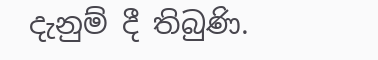දැනුම් දී තිබුණි.